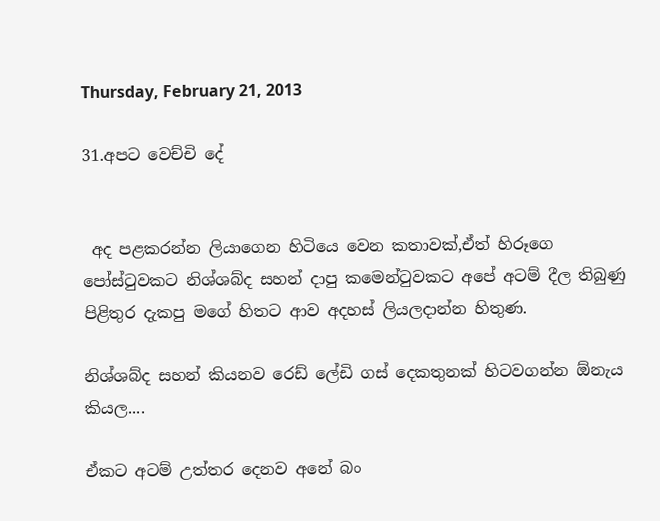Thursday, February 21, 2013

31.අපට වෙච්චි දේ


 අද පළකරන්න ලියාගෙන හිටියෙ වෙන කතාවක්,ඒත් හිරූගෙ පෝස්ටුවකට නිශ්ශබ්ද සහන් දාපු කමෙන්ටුවකට අපේ අටම් දීල තිබුණු පිළිතුර දැකපු මගේ හිතට ආව අදහස් ලියලදාන්න හිතුණ.

නිශ්ශබ්ද සහන් කියනව රෙඩ් ලේඩි ගස් දෙකතුනක් හිටවගන්න ඕනැය කියල....

ඒකට අටම් උත්තර දෙනව අනේ බං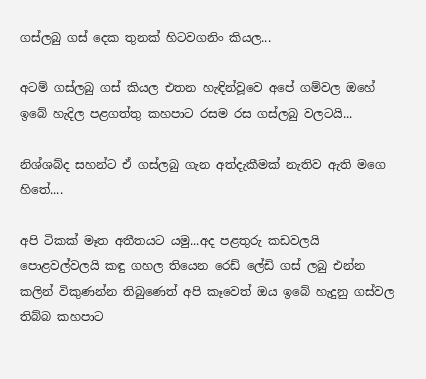ගස්ලබු ගස් දෙක තුනක් හිටවගනිං කියල...

අටම් ගස්ලබු ගස් කියල එතන හැඳින්වූවෙ අපේ ගම්වල ඔහේ ඉබේ හැදිල පළගත්තු කහපාට රසම රස ගස්ලබු වලටයි...

නිශ්ශබ්ද සහන්ට ඒ ගස්ලබු ගැන අත්දැකීමක් නැතිව ඇති මගෙ හිතේ....

අපි ටිකක් මෑත අතීතයට යමු...අද පළතුරු කඩවලයි පොළවල්වලයි කඳු ගහල තියෙන රෙඩ් ලේඩි ගස් ලබු එන්න කලින් විකුණන්න තිබුණෙත් අපි කෑවෙත් ඔය ඉබේ හැදුනු ගස්වල තිබ්බ කහපාට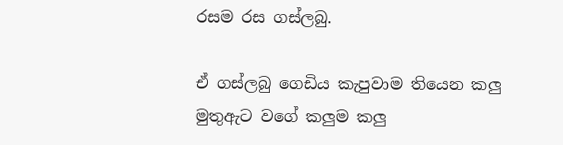රසම රස ගස්ලබු.

ඒ ගස්ලබු ගෙඩිය කැපුවාම තියෙන කලු මුතුඇට වගේ කලුම කලු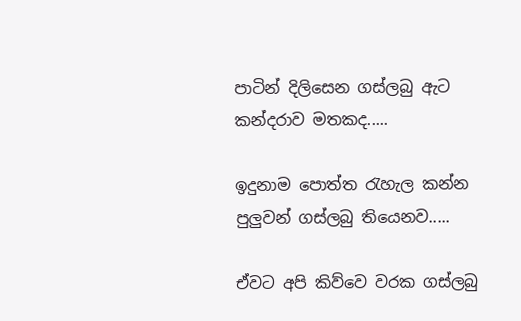පාටින් දිලිසෙන ගස්ලබු ඇට කන්දරාව මතකද.....

ඉදුනාම පොත්ත රැහැල කන්න පුලුවන් ගස්ලබු තියෙනව.....

ඒවට අපි කිව්වෙ වරක ගස්ලබු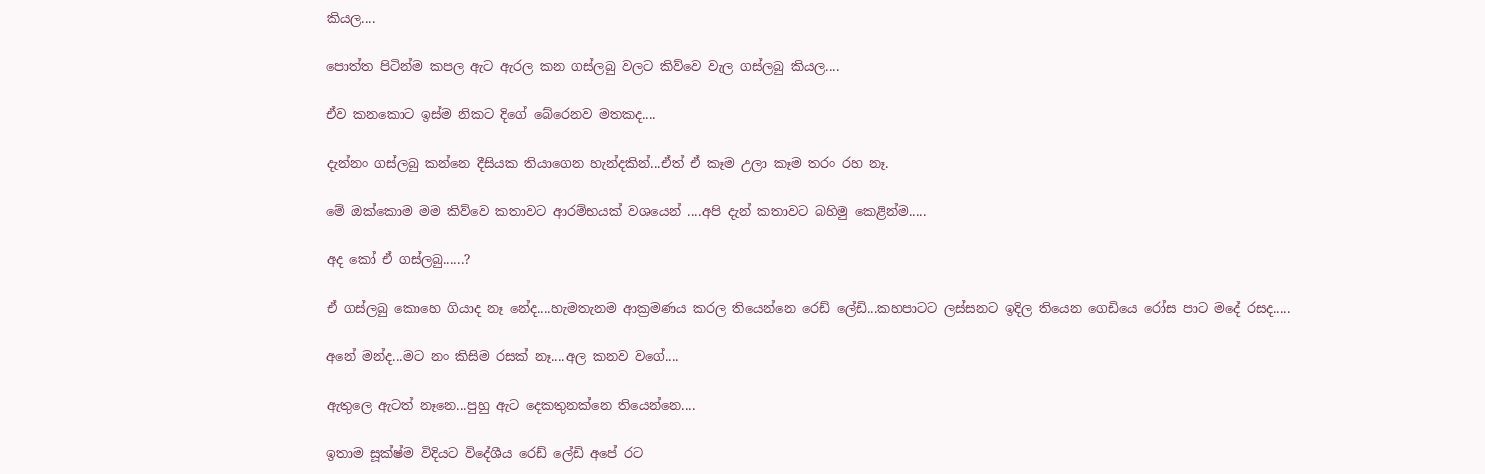කියල....

පොත්ත පිටින්ම කපල ඇට ඇරල කන ගස්ලබු වලට කිව්වෙ වැල ගස්ලබු කියල....

ඒව කනකොට ඉස්ම නිකට දිගේ බේරෙනව මතකද....

දැන්නං ගස්ලබු කන්නෙ දීසියක තියාගෙන හැන්දකින්...ඒත් ඒ කෑම උලා කෑම තරං රහ නෑ.

මේ ඔක්කොම මම කිව්වෙ කතාවට ආරම්භයක් වශයෙන් ....අපි දැන් කතාවට බහිමු කෙළින්ම.....

අද කෝ ඒ ගස්ලබු......?

ඒ ගස්ලබු කොහෙ ගියාද නෑ නේද....හැමතැනම ආක්‍රමණය කරල තියෙන්නෙ රෙඩ් ලේඩි...කහපාටට ලස්සනට ඉදිල තියෙන ගෙඩියෙ රෝස පාට මදේ රසද.....

අනේ මන්ද...මට නං කිසිම රසක් නෑ....අල කනව වගේ....

ඇතුලෙ ඇටත් නෑනෙ...පුහු ඇට දෙකතුනක්නෙ තියෙන්නෙ....

ඉතාම සූක්ෂ්ම විදියට විදේශීය රෙඩ් ලේඩි අපේ රට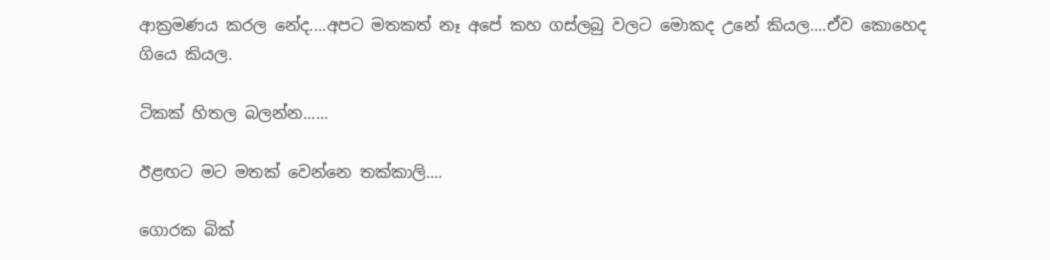ආක්‍රමණය කරල නේද....අපට මතකත් නෑ අපේ කහ ගස්ලබු වලට මොකද උනේ කියල....ඒව කොහෙද ගියෙ කියල.

ටිකක් හිතල බලන්න......

ඊළඟට මට මතක් වෙන්නෙ තක්කාලි....

ගොරක බික්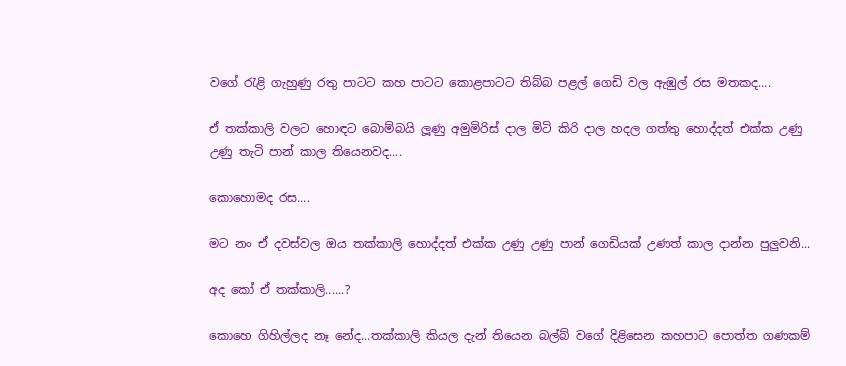වගේ රැළි ගැහුණු රතු පාටට කහ පාටට කොළපාටට තිබ්බ පළල් ගෙඩි වල ඇඹුල් රස මතකද....

ඒ තක්කාලි වලට හොඳට බොම්බයි ලූණු අමුමිරිස් දාල මිටි කිරි දාල හදල ගත්තු හොද්දත් එක්ක උණු උණු තැටි පාන් කාල තියෙනවද....

කොහොමද රස....

මට නං ඒ දවස්වල ඔය තක්කාලි හොද්දත් එක්ක උණු උණු පාන් ගෙඩියක් උණත් කාල දාන්න පුලුවනි...

අද කෝ ඒ තක්කාලි......?

කොහෙ ගිහිල්ලද නෑ නේද...තක්කාලි කියල දැන් තියෙන බල්බ් වගේ දිළිසෙන කහපාට පොත්ත ගණකම්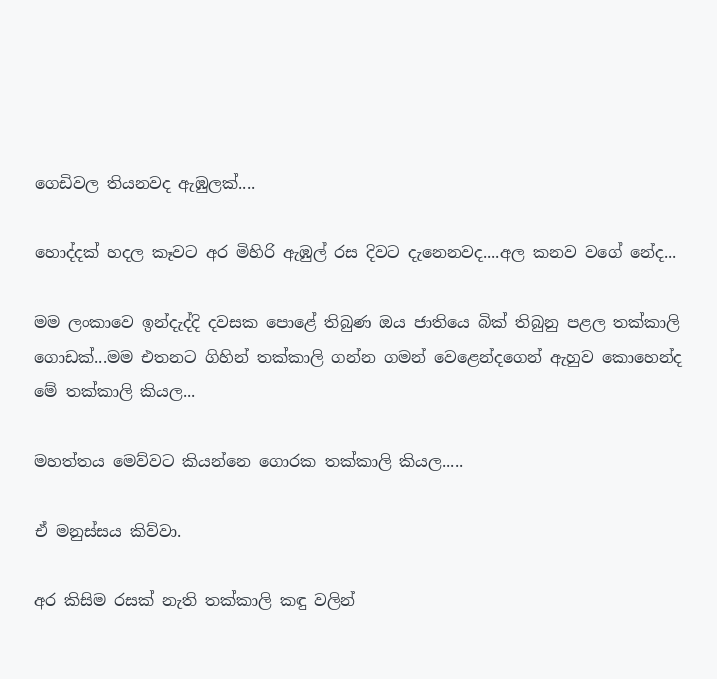ගෙඩිවල තියනවද ඇඹුලක්....

හොද්දක් හදල කෑවට අර මිහිරි ඇඹුල් රස දිවට දැනෙනවද....අල කනව වගේ නේද...

මම ලංකාවෙ ඉන්දැද්දි දවසක පොළේ තිබුණ ඔය ජාතියෙ බික් තිබුනු පළල තක්කාලි ගොඩක්...මම එතනට ගිහින් තක්කාලි ගන්න ගමන් වෙළෙන්දගෙන් ඇහුව කොහෙන්ද මේ තක්කාලි කියල...

මහත්තය මෙව්වට කියන්නෙ ගොරක තක්කාලි කියල.....

ඒ මනුස්සය කිව්වා.

අර කිසිම රසක් නැති තක්කාලි කඳු වලින්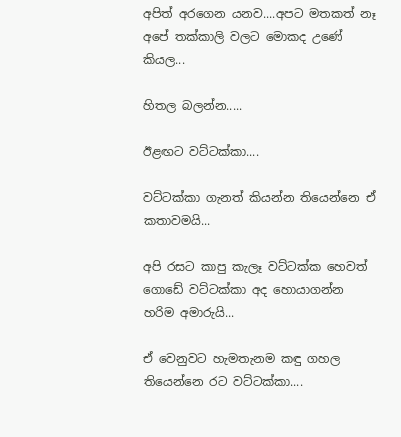අපිත් අරගෙන යනව....අපට මතකත් නෑ අපේ තක්කාලි වලට මොකද උණේ කියල...

හිතල බලන්න.....

ඊළඟට වට්ටක්කා....

වට්ටක්කා ගැනත් කියන්න තියෙන්නෙ ඒ කතාවමයි...

අපි රසට කාපු කැලෑ වට්ටක්ක හෙවත් ගොඩේ වට්ටක්කා අද හොයාගන්න හරිම අමාරුයි...

ඒ වෙනුවට හැමතැනම කඳු ගහල තියෙන්නෙ රට වට්ටක්කා....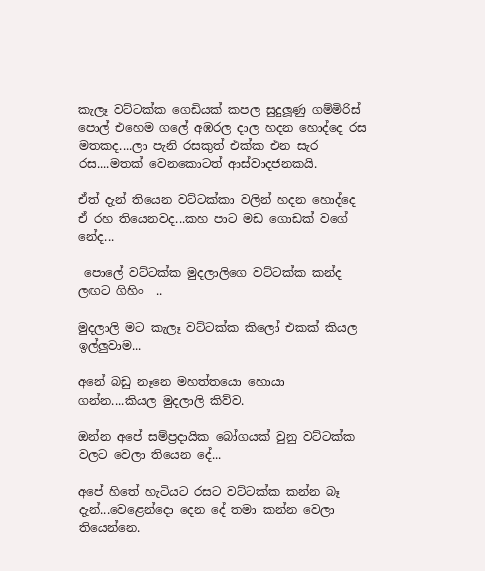කැලෑ වට්ටක්ක ගෙඩියක් කපල සුදුලූණු ගම්මිරිස් පොල් එහෙම ගලේ අඹරල දාල හදන හොද්දෙ රස මතකද....ලා පැනි රසකුත් එක්ක එන සැර රස....මතක් වෙනකොටත් ආස්වාදජනකයි.

ඒත් දැන් තියෙන වට්ටක්කා වලින් හදන හොද්දෙ ඒ රහ තියෙනවද...කහ පාට මඩ ගොඩක් වගේ නේද...

 පොලේ වට්ටක්ක මුදලාලිගෙ වට්ටක්ක කන්ද ලඟට ගිහිං  ..

මුදලාලි මට කැලෑ වට්ටක්ක කිලෝ එකක් කියල ඉල්ලුවාම...

අනේ බඩු නෑනෙ මහත්තයො හොයා ගන්න....කියල මුදලාලි කිව්ව.

ඔන්න අපේ සම්ප්‍රදායික බෝගයක් වුනු වට්ටක්ක වලට වෙලා තියෙන දේ...

අපේ හිතේ හැටියට රසට වට්ටක්ක කන්න බෑ දැන්...වෙළෙන්දො දෙන දේ තමා කන්න වෙලා තියෙන්නෙ.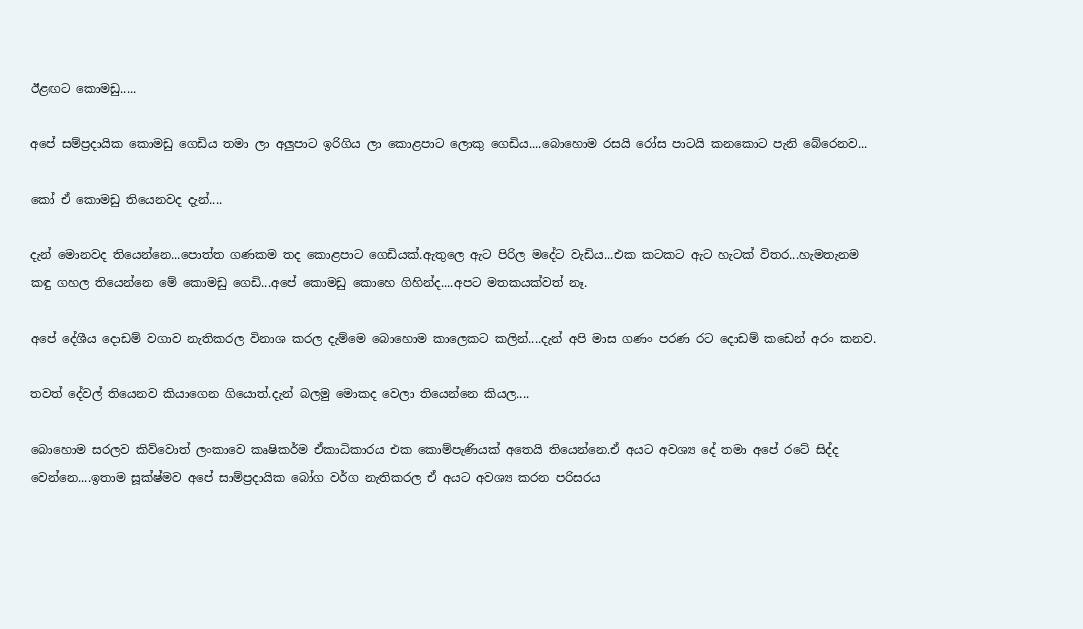ඊළඟට කොමඩු.....

අපේ සම්ප්‍රදායික කොමඩු ගෙඩිය තමා ලා අලුපාට ඉරිගිය ලා කොළපාට ලොකු ගෙඩිය....බොහොම රසයි රෝස පාටයි කනකොට පැනි බේරෙනව...

කෝ ඒ කොමඩු තියෙනවද දැන්....

දැන් මොනවද තියෙන්නෙ...පොත්ත ගණකම තද කොළපාට ගෙඩියක්.ඇතුලෙ ඇට පිරිල මදේට වැඩිය...එක කටකට ඇට හැටක් විතර...හැමතැනම කඳු ගහල තියෙන්නෙ මේ කොමඩු ගෙඩි...අපේ කොමඩු කොහෙ ගිහින්ද....අපට මතකයක්වත් නෑ.

අපේ දේශීය දොඩම් වගාව නැතිකරල විනාශ කරල දැම්මෙ බොහොම කාලෙකට කලින්....දැන් අපි මාස ගණං පරණ රට දොඩම් කඩෙන් අරං කනව.

තවත් දේවල් තියෙනව කියාගෙන ගියොත්.දැන් බලමු මොකද වෙලා තියෙන්නෙ කියල....

බොහොම සරලව කිව්වොත් ලංකාවෙ කෘෂිකර්ම ඒකාධිකාරය එක කොම්පැණියක් අතෙයි තියෙන්නෙ.ඒ අයට අවශ්‍ය දේ තමා අපේ රටේ සිද්ද වෙන්නෙ....ඉතාම සූක්ෂ්මව අපේ සාම්ප්‍රදායික බෝග වර්ග නැතිකරල ඒ අයට අවශ්‍ය කරන පරිසරය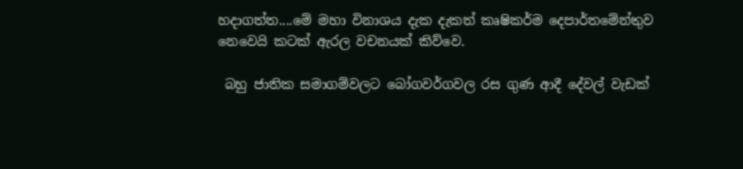හදාගත්ත....මේ මහා විනාශය දැක දැකත් කෘෂිකර්ම දෙපාර්තමේන්තුව නෙවෙයි කටක් ඇරල වචනයක් කිව්වෙ.

 බහු ජාතික සමාගම්වලට බෝගවර්ගවල රස ගුණ ආදී දේවල් වැඩක්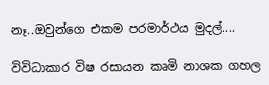නෑ..ඔවුන්ගෙ එකම පරමාර්ථය මුදල්....

විවිධාකාර විෂ රසායන කෘමි නාශක ගහල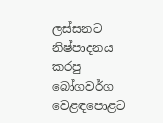ලස්සනට නිෂ්පාදනය කරපු බෝගවර්ග වෙළඳපොළට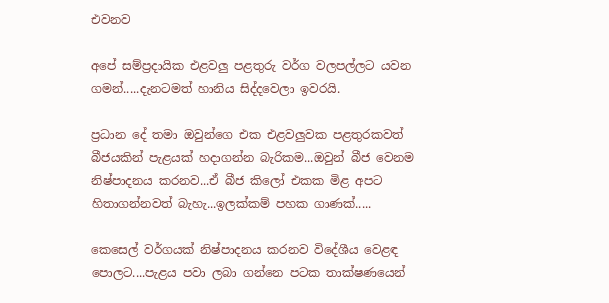එවනව

අපේ සම්ප්‍රදායික එළවලු පළතුරු වර්ග වලපල්ලට යවන ගමන්.....දැනටමත් හානිය සිද්දවෙලා ඉවරයි.

ප්‍රධාන දේ තමා ඔවුන්ගෙ එක එළවලුවක පළතුරකවත් බීජයකින් පැළයක් හදාගන්න බැරිකම...ඔවුන් බීජ වෙනම නිෂ්පාදනය කරනව...ඒ බීජ කිලෝ එකක මිළ අපට හිතාගන්නවත් බැහැ...ඉලක්කම් පහක ගාණක්.....

කෙසෙල් වර්ගයක් නිෂ්පාදනය කරනව විදේශීය වෙළඳ පොලට....පැළය පවා ලබා ගන්නෙ පටක තාක්ෂණයෙන්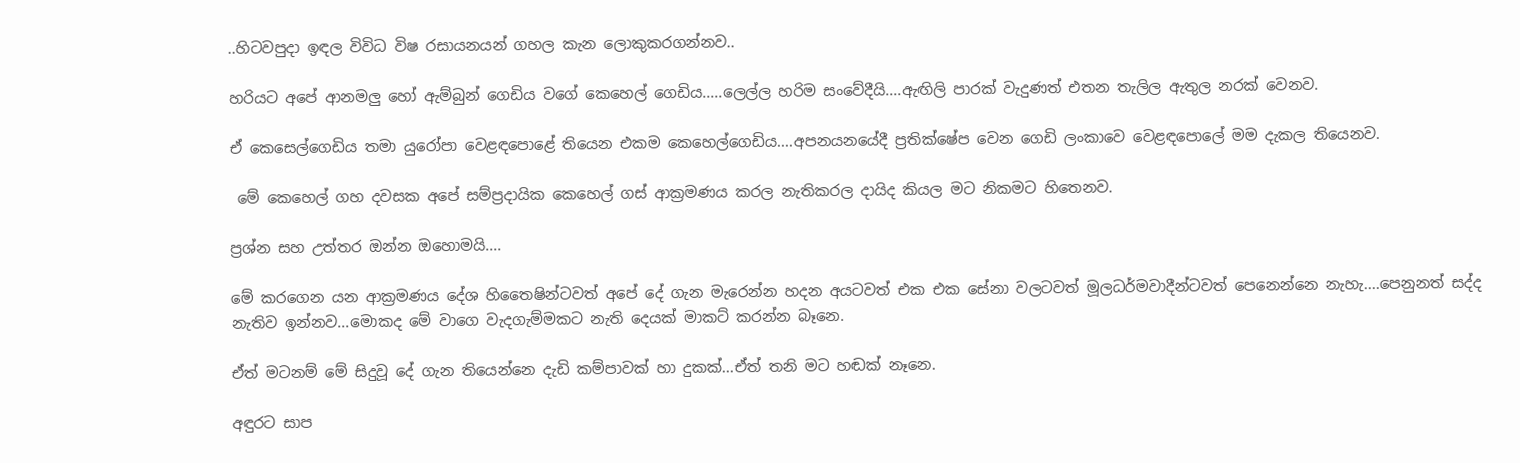..හිටවපුදා ඉඳල විවිධ විෂ රසායනයන් ගහල කැන ලොකුකරගන්නව..

හරියට අපේ ආනමලු හෝ ඇම්බුන් ගෙඩිය වගේ කෙහෙල් ගෙඩිය.....ලෙල්ල හරිම සංවේදීයි....ඇඟිලි පාරක් වැදුණත් එතන තැලිල ඇතුල නරක් වෙනව.

ඒ කෙසෙල්ගෙඩිය තමා යුරෝපා වෙළඳපොළේ තියෙන එකම කෙහෙල්ගෙඩිය....අපනයනයේදී ප්‍රතික්ෂේප වෙන ගෙඩි ලංකාවෙ වෙළඳපොලේ මම දැකල තියෙනව.

 මේ කෙහෙල් ගහ දවසක අපේ සම්ප්‍රදායික කෙහෙල් ගස් ආක්‍රමණය කරල නැතිකරල දායිද කියල මට නිකමට හිතෙනව.

ප්‍රශ්න සහ උත්තර ඔන්න ඔහොමයි....

මේ කරගෙන යන ආක්‍රමණය දේශ හිතෛෂින්ටවත් අපේ දේ ගැන මැරෙන්න හදන අයටවත් එක එක සේනා වලටවත් මූලධර්මවාදීන්ටවත් පෙනෙන්නෙ නැහැ....පෙනුනත් සද්ද නැතිව ඉන්නව...මොකද මේ වාගෙ වැදගැම්මකට නැති දෙයක් මාකට් කරන්න බෑනෙ.

ඒත් මටනම් මේ සිදුවූ දේ ගැන තියෙන්නෙ දැඩි කම්පාවක් හා දුකක්...ඒත් තනි මට හඬක් නෑනෙ.

අඳුරට සාප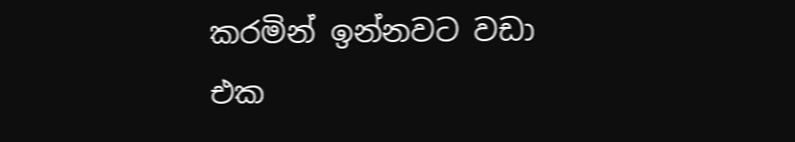කරමින් ඉන්නවට වඩා එක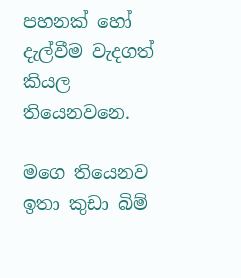පහනක් හෝ දැල්වීම වැදගත් කියල තියෙනවනෙ.

මගෙ තියෙනව ඉතා කුඩා බිම්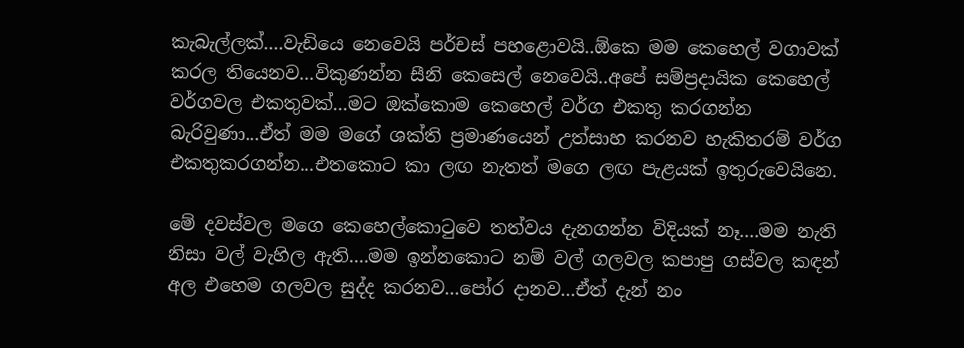කැබැල්ලක්....වැඩියෙ නෙවෙයි පර්චස් පහළොවයි..ඕකෙ මම කෙහෙල් වගාවක් කරල තියෙනව...විකුණන්න සීනි කෙසෙල් නෙවෙයි..අපේ සම්ප්‍රදායික කෙහෙල් වර්ගවල එකතුවක්...මට ඔක්කොම කෙහෙල් වර්ග එකතු කරගන්න බැරිවුණා...ඒත් මම මගේ ශක්ති ප්‍රමාණයෙන් උත්සාහ කරනව හැකිතරම් වර්ග එකතුකරගන්න...එතකොට කා ලඟ නැතත් මගෙ ලඟ පැළයක් ඉතුරුවෙයිනෙ.

මේ දවස්වල මගෙ කෙහෙල්කොටුවෙ තත්වය දැනගන්න විදියක් නෑ....මම නැති නිසා වල් වැහිල ඇති....මම ඉන්නකොට නම් වල් ගලවල කපාපු ගස්වල කඳන් අල එහෙම ගලවල සුද්ද කරනව...පෝර දානව...ඒත් දැන් නං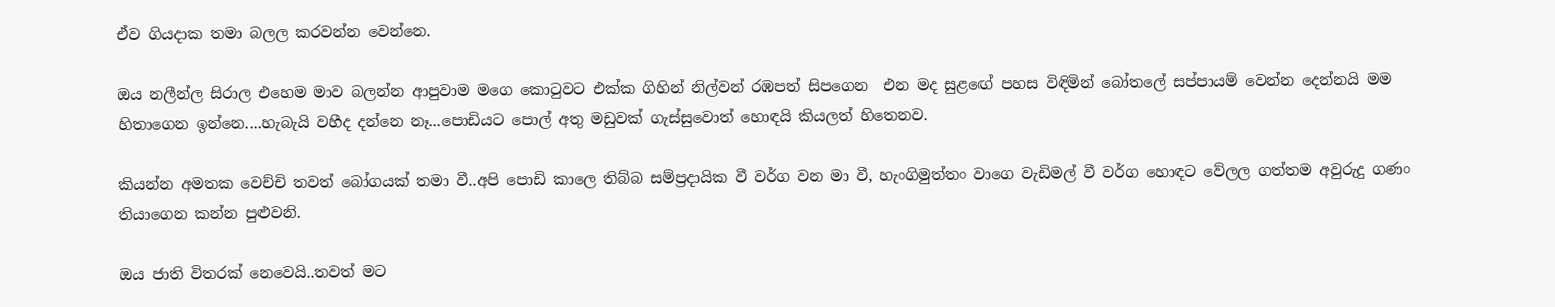ඒව ගියදාක තමා බලල කරවන්න වෙන්නෙ.

ඔය නලීන්ල සිරාල එහෙම මාව බලන්න ආපුවාම මගෙ කොටුවට එක්ක ගිහින් නිල්වන් රඹපත් සිපගෙන  එන මද සුළඟේ පහස විඳිමින් බෝතලේ සප්පායම් වෙන්න දෙන්නයි මම හිතාගෙන ඉන්නෙ....හැබැයි වහීද දන්නෙ නෑ...පොඩියට පොල් අතු මඩුවක් ගැස්සුවොත් හොඳයි කියලත් හිතෙනව.

කියන්න අමතක වෙච්චි තවත් බෝගයක් තමා වී..අපි පොඩි කාලෙ තිබ්බ සම්ප්‍රදායික වී වර්ග වන මා වී, හැංගිමුත්තං වාගෙ වැඩිමල් වී වර්ග හොඳට වේලල ගත්තම අවුරුදු ගණං තියාගෙන කන්න පුළුවනි.

ඔය ජාති විතරක් නෙවෙයි..තවත් මට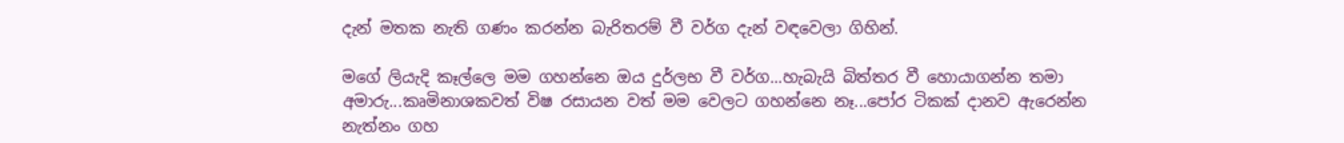දැන් මතක නැති ගණං කරන්න බැරිතරම් වී වර්ග දැන් වඳවෙලා ගිහින්.

මගේ ලියැදි කෑල්ලෙ මම ගහන්නෙ ඔය දුර්ලභ වී වර්ග...හැබැයි බිත්තර වී හොයාගන්න තමා අමාරු...කෘමිනාශකවත් විෂ රසායන වත් මම වෙලට ගහන්නෙ නෑ...පෝර ටිකක් දානව ඇරෙන්න නැත්නං ගහ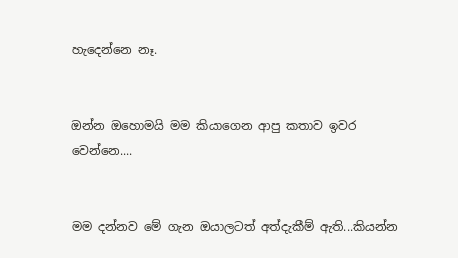හැදෙන්නෙ නෑ.


ඔන්න ඔහොමයි මම කියාගෙන ආපු කතාව ඉවර වෙන්නෙ....


මම දන්නව මේ ගැන ඔයාලටත් අත්දැකීම් ඇති...කියන්න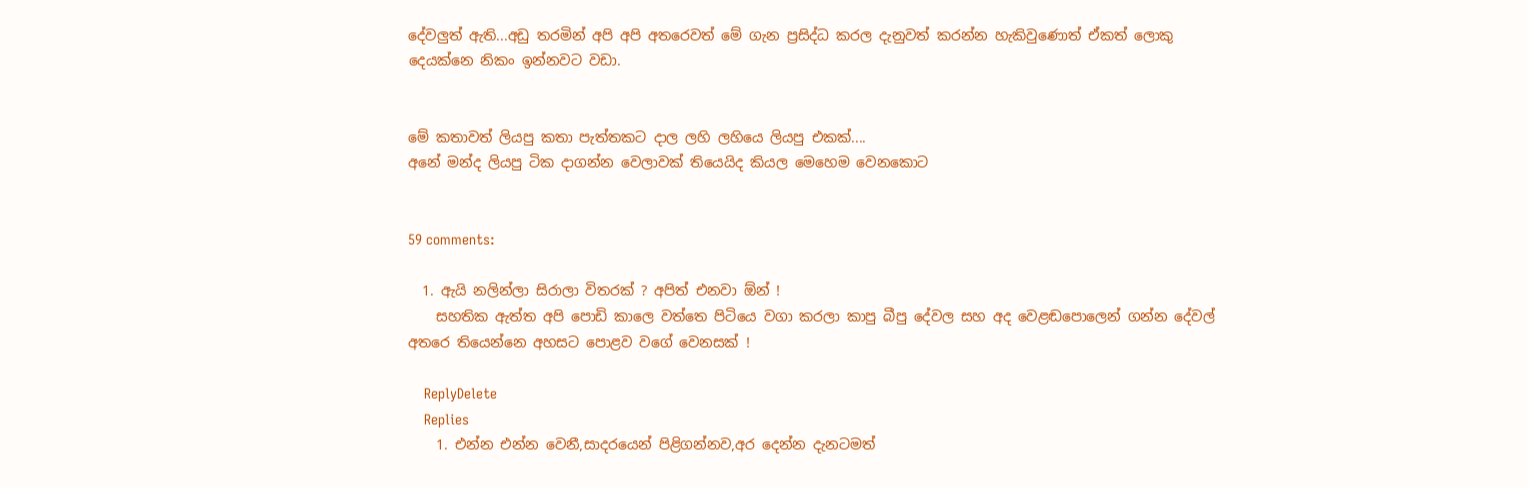දේවලුත් ඇති...අඩු තරමින් අපි අපි අතරෙවත් මේ ගැන ප්‍රසිද්ධ කරල දැනුවත් කරන්න හැකිවුණොත් ඒකත් ලොකු දෙයක්නෙ නිකං ඉන්නවට වඩා.


මේ කතාවත් ලියපු කතා පැත්තකට දාල ලහි ලහියෙ ලියපු එකක්....
අනේ මන්ද ලියපු ටික දාගන්න වෙලාවක් තියෙයිද කියල මෙහෙම වෙනකොට


59 comments:

  1. ඇයි නලින්ලා සිරාලා විතරක් ? අපිත් එනවා ඕන් !
    සහතික ඇත්ත අපි පොඩි කාලෙ වත්තෙ පිටියෙ වගා කරලා කාපු බීපු දේවල සහ අද වෙළඬපොලෙන් ගන්න දේවල් අතරෙ තියෙන්නෙ අහසට පොළව වගේ වෙනසක් !

    ReplyDelete
    Replies
    1. එන්න එන්න වෙනී,සාදරයෙන් පිළිගන්නව,අර දෙන්න දැනටමත්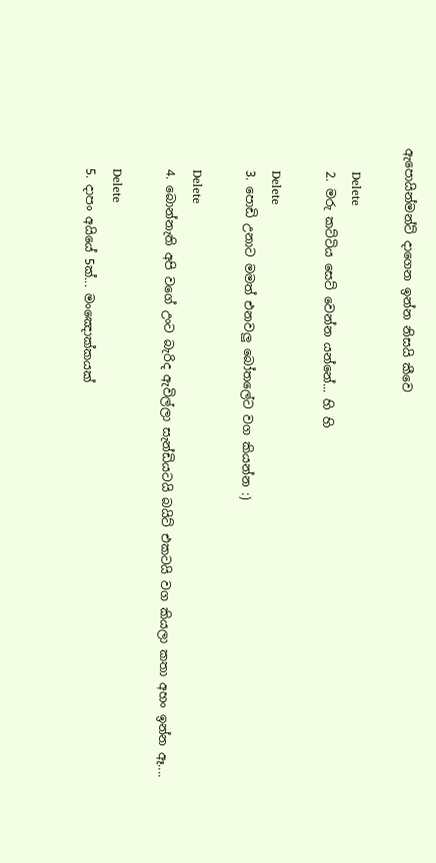ඇපොයින්මන්ට් දාගෙන ඉන්න නිසයි කීවෙ

      Delete
    2. මරු කට්ටිය සෙට් වෙන්න යන්නේ... හි හි

      Delete
    3. පොඩි උනාට මමත් එනවලු බෝතලේට වග කියන්න :)

      Delete
    4. බොන්නැති අපි වගේ උංට බැරිද ඇවිල්ලා සැන්ඩියටයි බයිට් එකටයි වග කියලා කතා අහං ඉන්න ඈ....

      Delete
    5. දාපං අයියේ 5ක්... මංඤොක්කයක්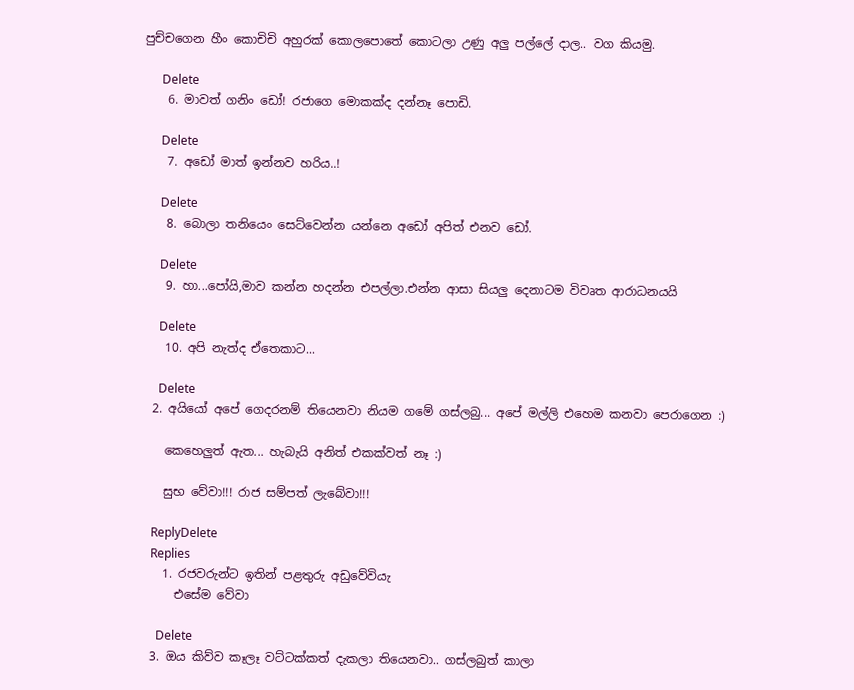පුච්චගෙන හීං කොචිචි අහුරක් කොලපොතේ කොටලා උණු අලු පල්ලේ දාල.. වග කියමු.

      Delete
    6. මාවත් ගනිං ඩෝ! රජාගෙ මොකක්ද දන්නෑ පොඩි.

      Delete
    7. අඩෝ මාත් ඉන්නව හරිය..!

      Delete
    8. බොලා තනියෙං සෙට්වෙන්න යන්නෙ අඩෝ අපිත් එනව ඩෝ.

      Delete
    9. හා...පෝයි,මාව කන්න හදන්න එපල්ලා.එන්න ආසා සියලු දෙනාටම විවෘත ආරාධනයයි

      Delete
    10. අපි නැත්ද ඒතෙකාට...

      Delete
  2. අයියෝ අපේ ගෙදරනම් තියෙනවා නියම ගමේ ගස්ලබු... අපේ මල්ලි එහෙම කනවා පෙරාගෙන :)

    කෙහෙලුත් ඇත... හැබැයි අනිත් එකක්වත් නෑ :)

    සුභ වේවා!!! රාජ සම්පත් ලැබේවා!!!

    ReplyDelete
    Replies
    1. රජවරුන්ට ඉතින් පළතුරු අඩුවේවියැ
      එසේම වේවා

      Delete
  3. ඔය කිව්ව කෑලෑ වට්ටක්කත් දැකලා තියෙනවා.. ගස්ලබුත් කාලා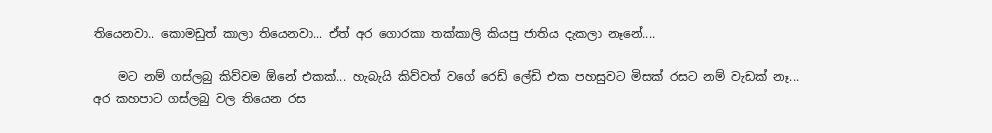තියෙනවා.. කොමඩුත් කාලා තියෙනවා... ඒත් අර ගොරකා තක්කාලි කියපු ජාතිය දැකලා නෑනේ....

    මට නම් ගස්ලබු කිව්වම ඕනේ එකක්... හැබැයි කිව්වත් වගේ රෙඩ් ලේඩි එක පහසුවට මිසක් රසට නම් වැඩක් නෑ... අර කහපාට ගස්ලබු වල තියෙන රස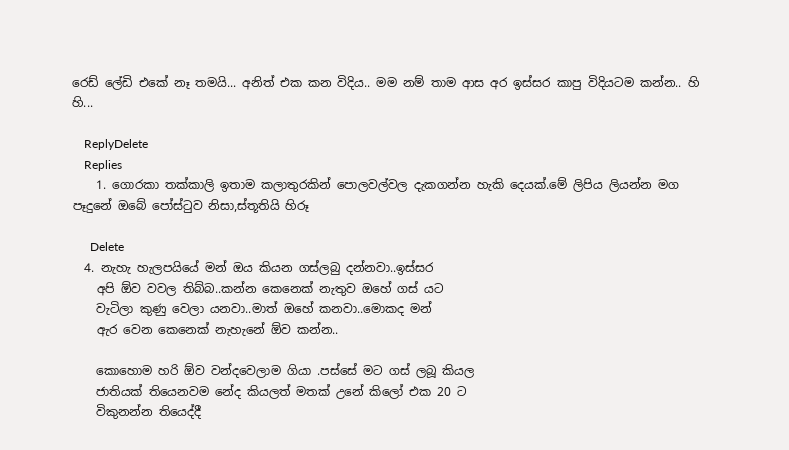රෙඩ් ලේඩි එකේ නෑ තමයි... අනිත් එක කන විදිය.. මම නම් තාම ආස අර ඉස්සර කාපු විදියටම කන්න.. හි හි...

    ReplyDelete
    Replies
    1. ගොරකා තක්කාලි ඉතාම කලාතුරකින් පොලවල්වල දැකගන්න හැකි දෙයක්.මේ ලිපිය ලියන්න මග පෑදුනේ ඔබේ පෝස්ටුව නිසා,ස්තූතියි හිරූ

      Delete
  4. නැහැ හැලපයියේ මන් ඔය කියන ගස්ලබු දන්නවා..ඉස්සර
    අපි ඕව වවල තිබ්බ..කන්න කෙනෙක් නැතුව ඔහේ ගස් යට
    වැටිලා කුණු වෙලා යනවා..මාත් ඔහේ කනවා..මොකද මන්
    ඇර වෙන කෙනෙක් නැහැනේ ඕව කන්න..

    කොහොම හරි ඕව වන්දවෙලාම ගියා .පස්සේ මට ගස් ලබූ කියල
    ජාතියක් තියෙනවම නේද කියලත් මතක් උනේ කිලෝ එක 20 ට
    විකුනන්න තියෙද්දී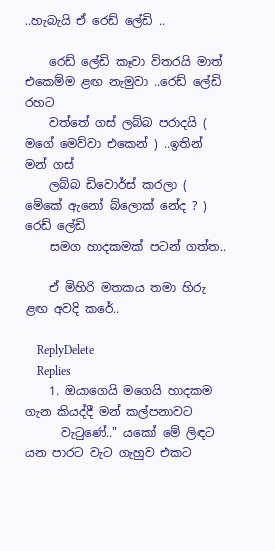..හැබැයි ඒ රෙඩ් ලේඩි ..

    රෙඩ් ලේඩි කෑවා විතරයි මාත් එකෙම්ම ළඟ නැමුවා ..රෙඩ් ලේඩි රහට
    වත්තේ ගස් ලබ්බ පරාදයි ( මගේ මෙව්වා එකෙන් ) ..ඉතින් මන් ගස්
    ලබ්බ ඩිවොර්ස් කරලා ( මේකේ ඇනෝ බ්ලොක් නේද ? ) රෙඩ් ලේඩි
    සමග හාදකමක් පටන් ගත්ත..

    ඒ මිහිරි මතකය තමා හිරු ළඟ අවදි කරේ..

    ReplyDelete
    Replies
    1. ඔයාගෙයි මගෙයි හාදකම ගැන කියද්දී මන් කල්පනාවට
      වැටුණේ.." යකෝ මේ ලිඳට යන පාරට වැට ගැහුව එකට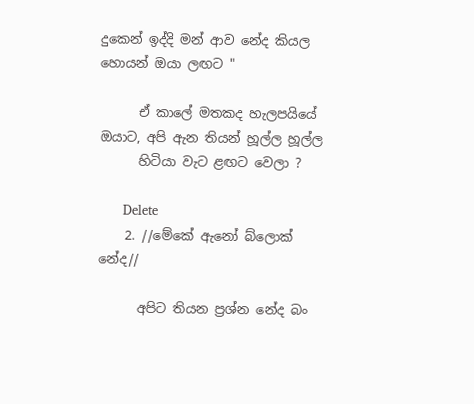දුකෙන් ඉද්දි මන් ආව නේද කියල හොයන් ඔයා ලඟට "

      ඒ කාලේ මතකද හැලපයියේ ඔයාට, අපි ඇන තියන් හූල්ල හූල්ල
      හිටියා වැට ළඟට වෙලා ?

      Delete
    2. //මේකේ ඇනෝ බ්ලොක් නේද//

      අපිට තියන ප්‍රශ්න නේද බං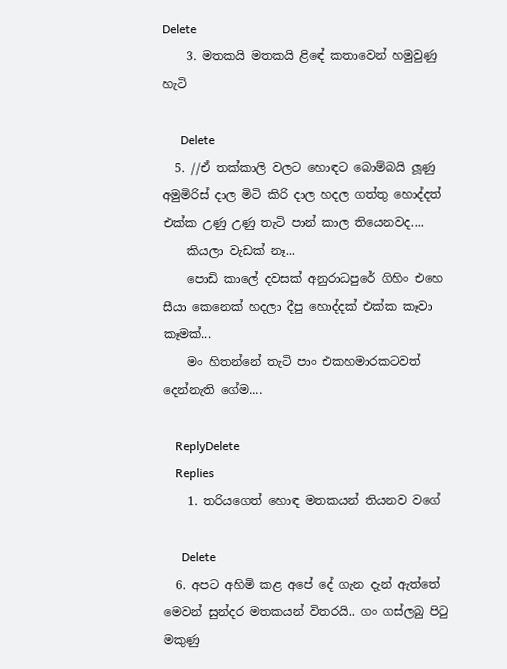Delete
    3. මතකයි මතකයි ළිඳේ කතාවෙන් හමුවුණු හැටි

      Delete
  5. //ඒ තක්කාලි වලට හොඳට බොම්බයි ලූණු අමුමිරිස් දාල මිටි කිරි දාල හදල ගත්තු හොද්දත් එක්ක උණු උණු තැටි පාන් කාල තියෙනවද....
    කියලා වැඩක් නෑ...
    පොඩි කාලේ දවසක් අනුරාධපුරේ ගිහිං එහෙ සීයා කෙනෙක් හදලා දීපු හොද්දක් එක්ක කෑවා කෑමක්...
    මං හිතන්නේ තැටි පාං එකහමාරකටවත් දෙන්නැති ගේම....

    ReplyDelete
    Replies
    1. තරියගෙත් හොඳ මතකයන් තියනව වගේ

      Delete
  6. අපට අහිමි කළ අපේ දේ ගැන දැන් ඇත්තේ මෙවන් සුන්දර මතකයන් විතරයි.. ගං ගස්ලබු පිටු මකුණු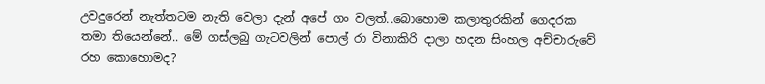උවදුරෙන් නැත්තටම නැති වෙලා දැන් අපේ ගං වලත්..බොහොම කලාතුරකින් ගෙදරක තමා තියෙන්නේ.. මේ ගස්ලබු ගැටවලින් පොල් රා විනාකිරි දාලා හදන සිංහල අච්චාරුවේ රහ කොහොමද?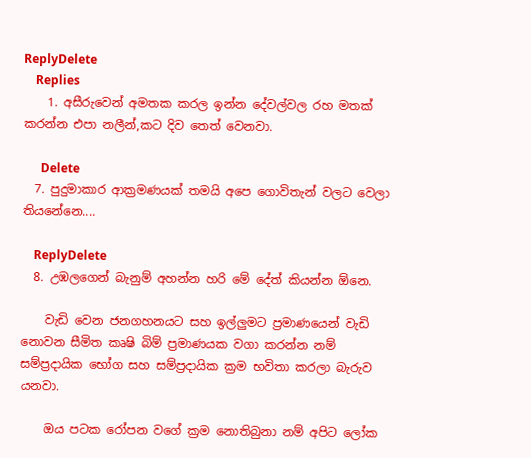ReplyDelete
    Replies
    1. අසීරුවෙන් අමතක කරල ඉන්න දේවල්වල රහ මතක් කරන්න එපා නලීන්,කට දිව තෙත් වෙනවා.

      Delete
  7. පුදුමාකාර ආක්‍රමණයක් තමයි අපෙ ගොවිතැන් වලට වෙලා තියනේනෙ....

    ReplyDelete
  8. උඹලගෙන් බැනුම් අහන්න හරි මේ දේත් කියන්න ඕනෙ.

    වැඩි වෙන ජනගහනයට සහ ඉල්ලුමට ප්‍රමාණයෙන් වැඩි නොවන සීමිත කෘෂි බිම් ප්‍රමාණයක වගා කරන්න නම් සම්ප්‍රදායික භෝග සහ සම්ප්‍රදායික ක්‍රම භවිතා කරලා බැරුව යනවා.

    ඔය පටක රෝපන වගේ ක්‍රම නොතිබුනා නම් අපිට ලෝක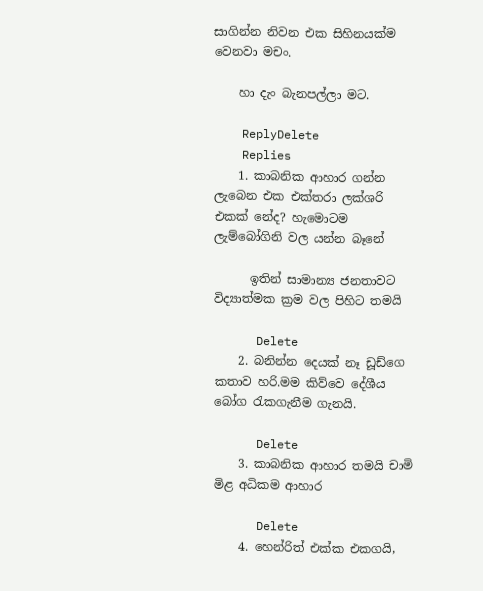සාගින්න නිවන එක සිහිනයක්ම වෙනවා මචං.

    හා දැං බැනපල්ලා මට.

    ReplyDelete
    Replies
    1. කාබනික ආහාර ගන්න ලැබෙන එක එක්තරා ලක්ශරි එකක් නේද? හැමොටම ලැම්බෝගිනි වල යන්න බෑනේ

      ඉතින් සාමාන්‍ය ජනතාවට විද්‍යාත්මක ක්‍රම වල පිහිට තමයි

      Delete
    2. බනින්න දෙයක් නෑ ඩූඩ්ගෙ කතාව හරි.මම කිව්වෙ දේශීය බෝග රැකගැනීම ගැනයි.

      Delete
    3. කාබනික ආහාර තමයි චාමි මිළ අධිකම ආහාර

      Delete
    4. හෙන්රිත් එක්ක එකගයි,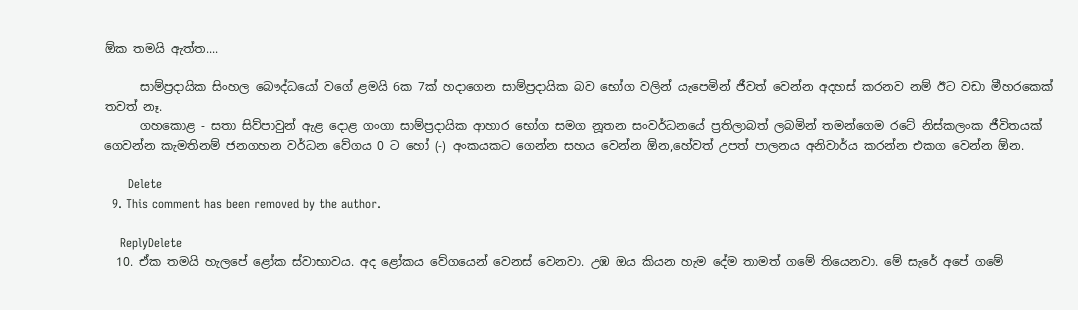ඕක තමයි ඇත්ත....

      සාම්ප්‍රදායික සිංහල බෞද්ධයෝ වගේ ළමයි 6ක 7ක් හදාගෙන සාම්ප්‍රදායික බව භෝග වලින් යැපෙමින් ජීවත් වෙන්න අදහස් කරනව නම් ඊට වඩා මීහරකෙක් තවත් නෑ.
      ගහකොළ - සතා සිව්පාවුන් ඇළ දොළ ගංගා සාම්ප්‍රදායික ආහාර භෝග සමග නූතන සංවර්ධනයේ ප්‍රතිලාබත් ලබමින් තමන්ගෙම රටේ නිස්කලංක ජීවිතයක් ගෙවන්න කැමතිනම් ජනගහන වර්ධන‍ වේගය 0 ට හෝ (-) අංකයකට ගෙන්න සහය වෙන්න ඕන,හේවත් උපත් පාලනය අනිවාර්ය කරන්න එකග වෙන්න ඕන.

      Delete
  9. This comment has been removed by the author.

    ReplyDelete
  10. ඒක තමයි හැලපේ ළෝක ස්වාභාවය. අද ළෝකය වේගයෙන් වෙනස් වෙනවා. උඹ ඔය කියන හැම දේම තාමත් ගමේ තියෙනවා. මේ සැරේ අපේ ගමේ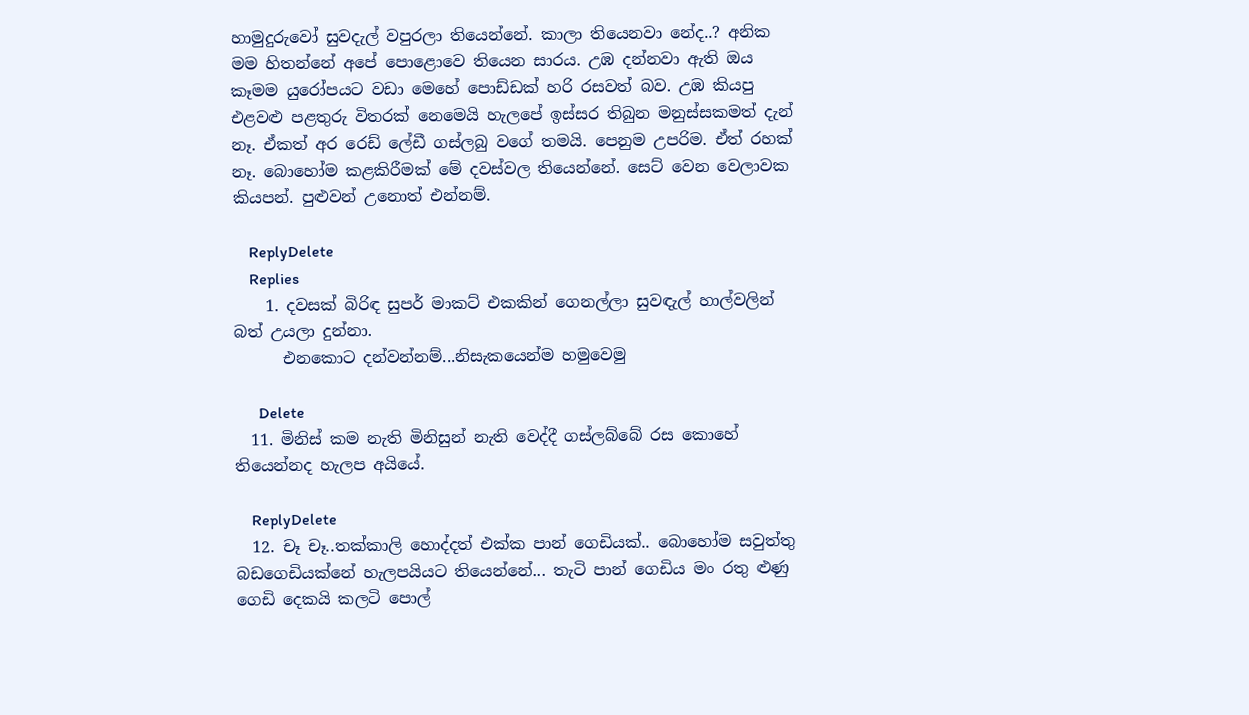හාමුදුරුවෝ සුවදැල් වපුරලා තියෙන්නේ. කාලා තියෙනවා නේද..? අනික මම හිතන්නේ අපේ පොළොවෙ තියෙන සාරය. උඹ දන්නවා ඇති ඔය කෑමම යුරෝපයට වඩා මෙහේ පොඩ්ඩක් හරි රසවත් බව. උඹ කියපු එළවළු පළතුරු විතරක් නෙමෙයි හැලපේ ඉස්සර තිබුන මනුස්සකමත් දැන් නෑ. ඒකත් අර රෙඩ් ලේඩී ගස්ලබු වගේ තමයි. පෙනුම උපරිම. ඒත් රහක් නෑ. බොහෝම කළකිරීමක් මේ දවස්වල තියෙන්නේ. සෙට් වෙන වෙලාවක කියපන්. පුළුවන් උනොත් එන්නම්.

    ReplyDelete
    Replies
    1. දවසක් බිරිඳ සුපර් මාකට් එකකින් ගෙනල්ලා සුවඳැල් හාල්වලින් බත් උයලා දුන්නා.
      එනකොට දන්වන්නම්...නිසැකයෙන්ම හමුවෙමු

      Delete
  11. මිනිස් කම නැති මිනිසුන් නැති වෙද්දී ගස්ලබ්බේ රස කොහේ තියෙන්නද හැලප අයියේ.

    ReplyDelete
  12. චෑ චෑ..තක්කාලි හොද්දත් එක්ක පාන් ගෙඩියක්.. බොහෝම සවුත්තු බඩගෙඩියක්නේ හැලපයියට තියෙන්නේ... තැටි පාන් ගෙඩිය මං රතු ළුණු ගෙඩි දෙකයි කලටි පොල්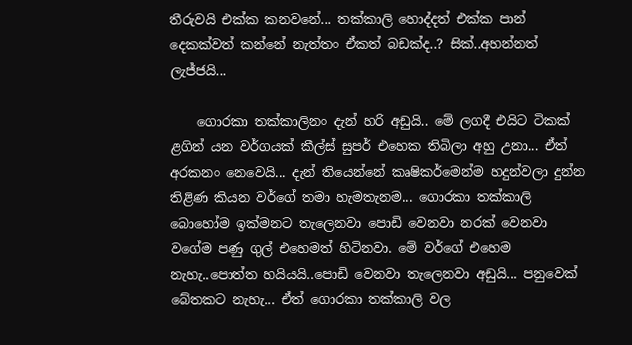තීරුවයි එක්ක කනවනේ... තක්කාලි හොද්දත් එක්ක පාන් දෙකක්වත් කන්නේ නැත්තං ඒකත් බඩක්ද..? සික්..අහන්නත් ලැජ්ජයි...

    ගොරකා තක්කාලිනං දැන් හරි අඩුයි.. මේ ලගදී එයිට ටිකක් ළගින් යන වර්ගයක් කීල්ස් සුපර් එහෙක තිබිලා අහු උනා... ඒත් අරකනං නෙවෙයි... දැන් තියෙන්නේ කෘෂිකර්මෙන්ම හදුන්වලා දුන්න තිළිණ කියන වර්ගේ තමා හැමතැනම... ගොරකා තක්කාලි බොහෝම ඉක්මනට තැලෙනවා පොඩි වෙනවා නරක් වෙනවා වගේම පණු ගුල් එහෙමත් හිටිනවා. මේ වර්ගේ එහෙම නැහැ..පොත්ත හයියයි..පොඩි වෙනවා තැලෙනවා අඩුයි... පනුවෙක් බේතකට නැහැ... ඒත් ගොරකා තක්කාලි වල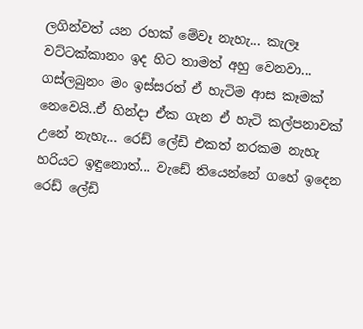ලගින්වත් යන රහක් මේවෑ නැහැ... කැලෑ වට්ටක්කානං ඉද හිට තාමත් අහු වෙනවා... ගස්ලබුනං මං ඉස්සරත් ඒ හැටිම ආස කෑමක් නෙවෙයි..ඒ හින්දා ඒක ගැන ඒ හැටි කල්පනාවක් උනේ නැහැ... රෙඩ් ලේඩි එකත් නරකම නැහැ හරියට ඉඳුනොත්... වැඩේ තියෙන්නේ ගහේ ඉදෙන රෙඩ් ලේඩි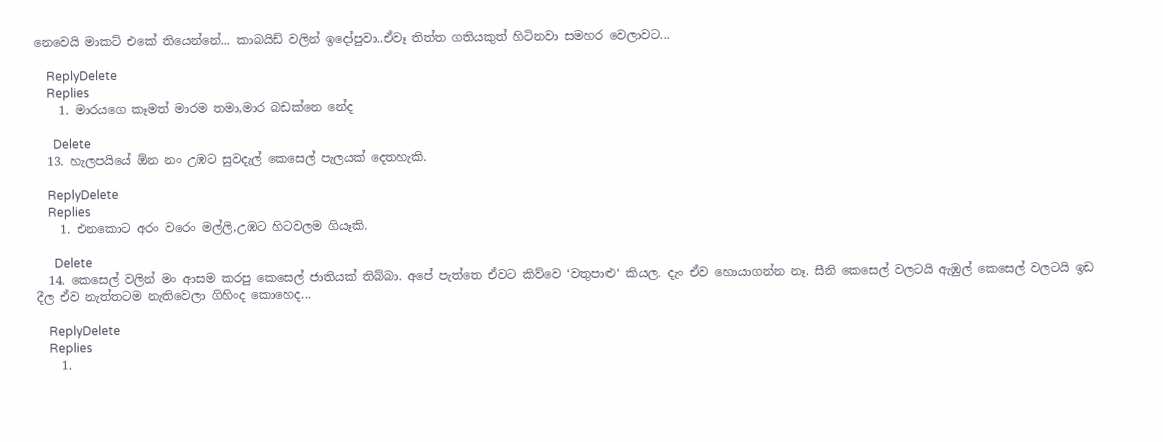නෙවෙයි මාකට් එකේ තියෙන්නේ... කාබයිඩ් වලින් ඉදෝපුවා..ඒවෑ තිත්ත ගතියකුත් හිටිනවා සමහර වෙලාවට...

    ReplyDelete
    Replies
    1. මාරයගෙ කෑමත් මාරම තමා,මාර බඩක්නෙ නේද

      Delete
  13. හැලපයියේ ඕන නං උඹට සුවදැල් කෙසෙල් පැලයක් දෙතහැකි.

    ReplyDelete
    Replies
    1. එනකොට අරං වරෙං මල්ලි,උඹට හිටවලම ගියෑකි.

      Delete
  14. කෙසෙල් වලින් මං ආසම කරපු කෙසෙල් ජාතියක් තිබ්බා. අපේ පැත්තෙ ඒවට කිව්වෙ ‘වතුපාළු‘ කියල. දැං ඒව හොයාගන්න නෑ. සීනි කෙසෙල් වලටයි ඇඹුල් කෙසෙල් වලටයි ඉඩ දීල ඒව නැත්තටම නැතිවෙලා ගිහිංද කොහෙද...

    ReplyDelete
    Replies
    1.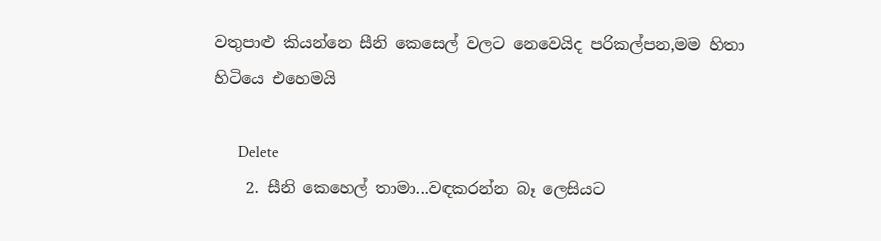වතුපාළු කියන්නෙ සීනි කෙසෙල් වලට නෙවෙයිද පරිකල්පන,මම හිතා හිටියෙ එහෙමයි

      Delete
    2. සීනි කෙහෙල් තාමා...වඳකරන්න බෑ ලෙසියට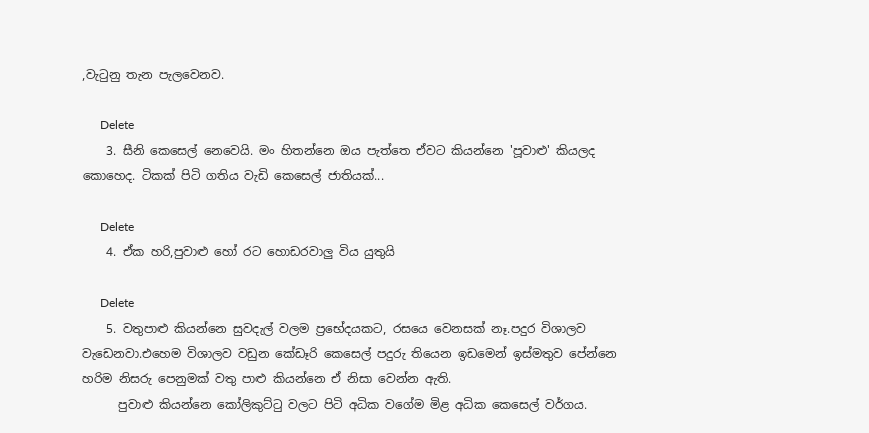,වැ‍ටුනු තැන පැලවෙනව.

      Delete
    3. සීනි කෙසෙල් නෙවෙයි. මං හිතන්නෙ ඔය පැත්තෙ ඒවට කියන්නෙ 'පූවාළු' කියලද කොහෙද. ටිකක් පිටි ගතිය වැඩි කෙසෙල් ජාතියක්...

      Delete
    4. ඒක හරි,පුවාළු හෝ රට හොඩරවාලු විය යුතුයි

      Delete
    5. වතුපාළු කියන්නෙ සුවදැල් වලම ප්‍රභේදයකට, රසයෙ වෙනසක් නෑ.පදුර විශාලව වැඩෙනවා.එහෙම විශාලව වඩුන කේඩෑරි කෙසෙල් පදුරු තියෙන ඉඩමෙන් ඉස්මතුව පේන්නෙ හරිම නිසරු පෙනුමක් වතු පාළු කියන්නෙ ඒ නිසා වෙන්න ඇති.
      පුවාළු කියන්නෙ කෝලිකුට්ටු වලට පිටි අධික වගේම මිළ අධික කෙසෙල් වර්ගය.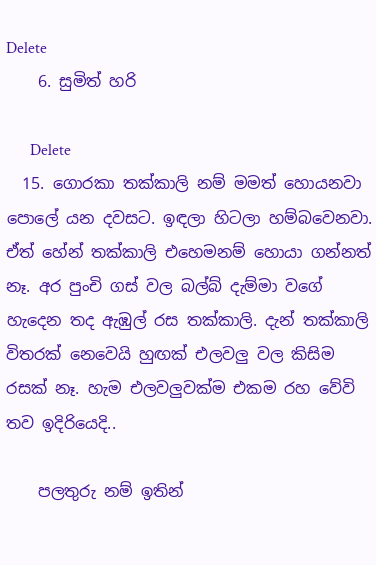Delete
    6. සුමිත් හරි

      Delete
  15. ගොරකා තක්කාලි නම් මමත් හොයනවා පොලේ යන දවසට. ඉඳලා හිටලා හම්බවෙනවා. ඒත් හේන් තක්කාලි එහෙමනම් හොයා ගන්නත් නෑ. අර පුංචි ගස් වල බල්බ් දැම්මා වගේ හැදෙන තද ඇඹුල් රස තක්කාලි. දැන් තක්කාලි විතරක් නෙවෙයි හුඟක් එලවලු වල කිසිම රසක් නෑ. හැම එලවලුවක්ම එකම රහ වේවි තව ඉදිරියෙදි..

    පලතුරු නම් ඉතින්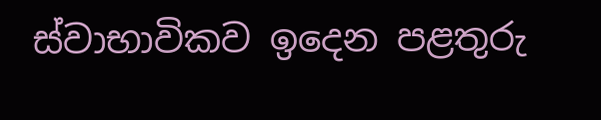ස්වාභාවිකව ඉදෙන පළතුරු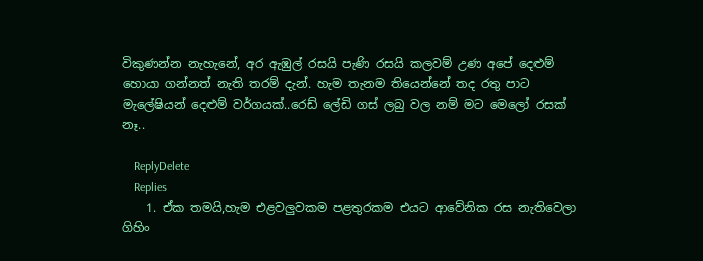විකුණන්න නැහැනේ, අර ඇඹුල් රසයි පැණි රසයි කලවම් උණ අපේ දෙළුම් හොයා ගන්නත් නැති තරම් දැන්. හැම තැනම තියෙන්නේ තද රතු පාට මැලේෂියන් දෙළුම් වර්ගයක්..රෙඩ් ලේඩි ගස් ලබු වල නම් මට මෙලෝ රසක් නෑ..

    ReplyDelete
    Replies
    1. ඒක තමයි,හැම එළවලුවකම පළතුරකම එයට ආවේනික රස නැතිවෙලා ගිහිං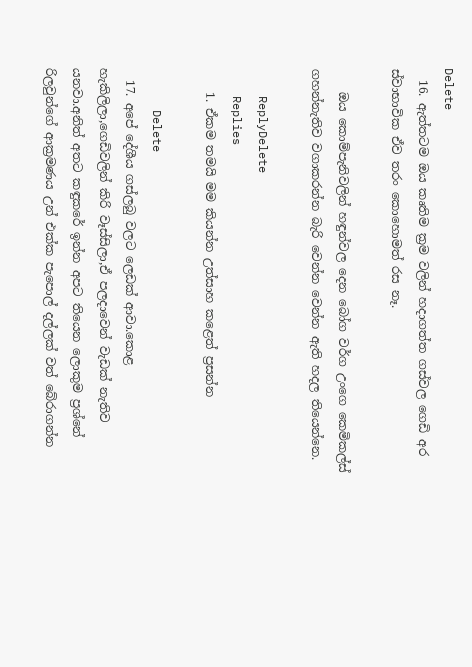Delete
  16. ඇත්තටම ඔය කෘතිම ක්‍රම වලින් හදාගත්ත ගස්වල ගෙඩි අර ස්වාභාවික ඒව තරං කොහොමත් රස නෑ.

    ඔය කොම්පැනිවලින් හඳුන්වල දෙන බෝග වර්ග උංගෙ කෙමිකල්ස් ගහන්නැතිව වගාකරන්න බැරි වෙන්න වෙන්න ඇති හදල තියෙන්නෙ.

    ReplyDelete
    Replies
    1. ඒකම තමයි මම කියන්න උත්සාහ කළෙත් ප්‍රසන්න

      Delete
  17. අපේ දේශීය ගස්ලබු වලට ලෙඩක් ආවා.කොළ හැකිලිලා,ගෙඩිවලින් කිරි වෑස්සිලා,ඒ පලදාවෙන් වැඩක් නැතිව යනවා.අනිත් අතට කඳුකරේ ඉන්න අපට තියෙන ලොකුම ප්‍රශ්නේ රිලවුන්ගේ ආක්‍රමණය උන් එක්ක පැපොල් දල්ලක් වත් බේරාගන්න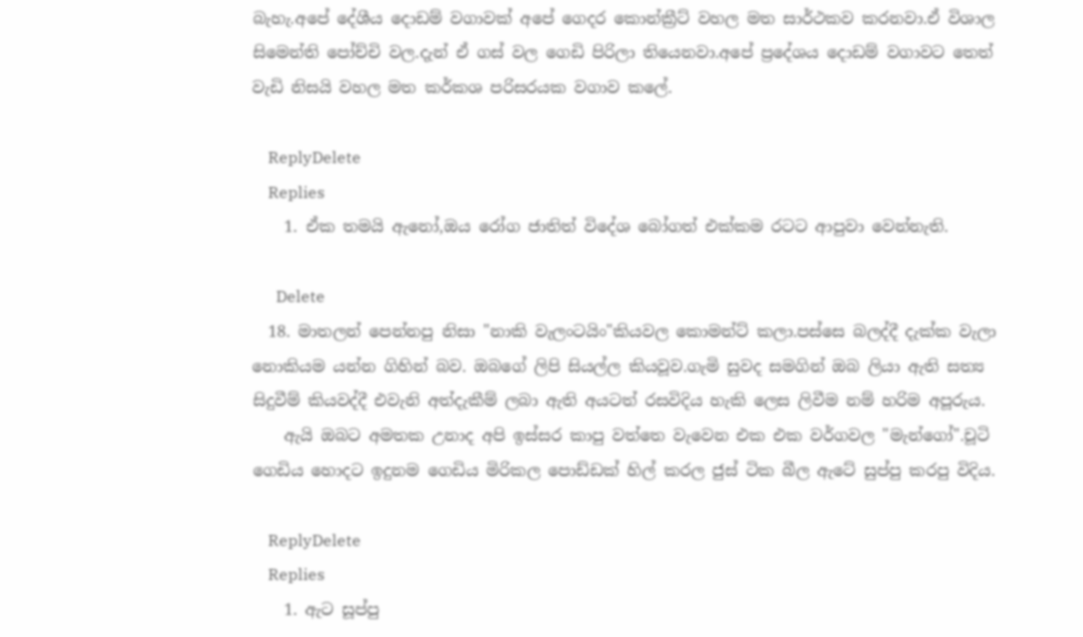බැහැ.අපේ දේශීය දොඩම් වගාවක් අපේ ගෙදර කොන්ක්‍රීට් වහල මත සාර්ථකව කරනවා.ඒ විශාල සිමෙන්ති පෝච්චි වල.දැන් ඒ ගස් වල ගෙඩි පිරිලා තියෙනවා.අපේ ප්‍රදේශය දොඩම් වගාවට තෙත් වැඩි නිසයි වහල මත කර්කශ පරිසරයක වගාව කලේ.

    ReplyDelete
    Replies
    1. ඒක තමයි ඇනෝ,ඔය රෝග ජාතිත් විදේශ බෝගත් එක්කම රටට ආපුවා වෙන්නැති.

      Delete
  18. මාතලන් පෙන්නපු නිසා "නාකි වැලංටයිං"කියවල කොමන්ට් කලා.පස්සෙ බලද්දී දැක්ක වැලා නොකියම යන්න ගිහින් බව. ඔබගේ ලිපි සියල්ල කියවූව.ගැමි සුවද සමගින් ඔබ ලියා ඇති සත්‍ය සිදුවීම් කියවද්දී එවැනි අත්දැකීම් ලබා ඇති අයටත් රසවිදිය හැකි ලෙස ලිවීම නම් හරිම අපූරුය.
    ඇයි ඔබට අමතක උනාද අපි ඉස්සර කාපු වත්තෙ වැවෙන එක එක වර්ගවල "මැන්ගෝ".චූටි ගෙඩිය හොදට ඉදුනම ගෙඩිය මිරිකල පොඩ්ඩක් හිල් කරල ජුස් ටික බීල ඇටේ සුප්පු කරපු විදිය.

    ReplyDelete
    Replies
    1. ඇට සූප්පු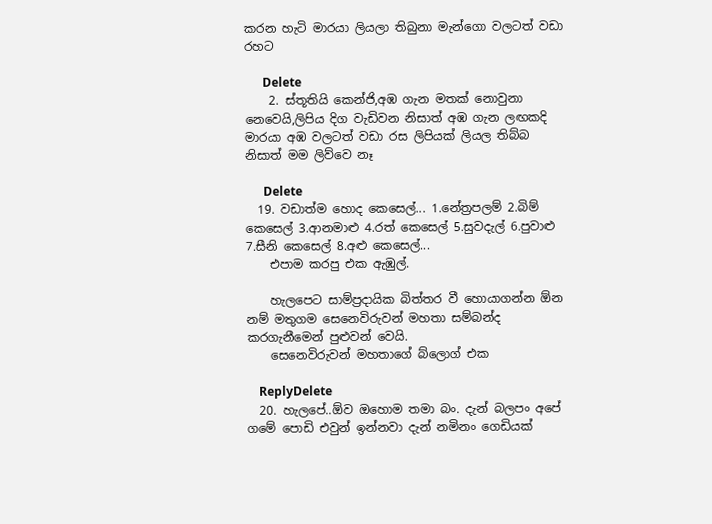කරන හැටි මාරයා ලියලා තිබුනා මැන්ගො වලටත් වඩා රහට

      Delete
    2. ස්තූතියි කෙන්ජි,අඹ ගැන මතක් නොවුනා නෙවෙයි,ලිපිය දිග වැඩිවන නිසාත් අඹ ගැන ලඟකදි මාරයා අඹ වලටත් වඩා රස ලිපියක් ලියල තිබ්බ නිසාත් මම ලිව්වෙ නෑ

      Delete
  19. වඩාත්ම හොද කෙසෙල්... 1.නේත්‍රපලම් 2.බිම් කෙසෙල් 3.ආනමාළු 4.රත් කෙසෙල් 5.සුවදැල් 6.පුවාළු 7.සීනි කෙසෙල් 8.අළු කෙසෙල්...
    එපාම කරපු එක ඇඹුල්.

    හැලපෙට සාම්ප්‍රදායික බිත්තර වී හොයාගන්න ඕන නම් මතුගම සෙනෙවිරුවන් මහතා සම්බන්ද කරගැනීමෙන් පුළුවන් වෙයි.
    සෙනෙවිරුවන් මහතාගේ බ්ලොග් එක

    ReplyDelete
  20. හැලපේ..ඕව ඔහොම තමා බං. දැන් බලපං අපේ ගමේ පොඩි එවුන් ඉන්නවා දැන් නමිනං ගෙඩියක්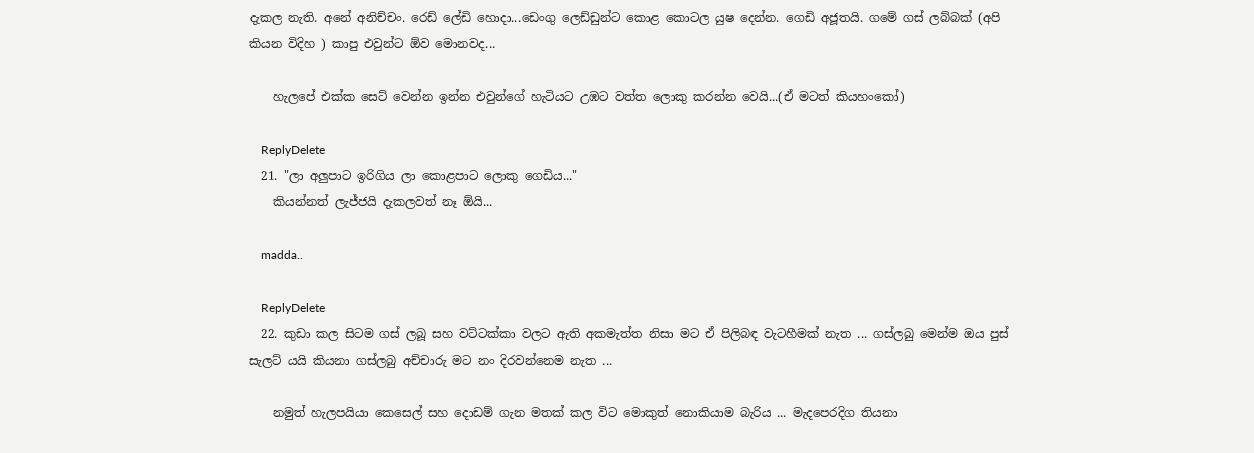දැකල නැති. අනේ අනිච්චං. රෙඩ් ලේඩි හොදා...ඩෙංගු ලෙඩ්ඩුන්ට කොළ කොටල යුෂ දෙන්න. ගෙඩි අජූතයි. ගමේ ගස් ලබ්බක් (අපි කියන විදිහ ) කාපු එවුන්ට ඕව මොනවද...

    හැලපේ එක්ක සෙට් වෙන්න ඉන්න එවුන්ගේ හැටියට උඹට වත්ත ලොකු කරන්න වෙයි...(ඒ මටත් කියහංකෝ)

    ReplyDelete
  21. "ලා අලුපාට ඉරිගිය ලා කොළපාට ලොකු ගෙඩිය..."
    කියන්නත් ලැජ්ජයි දැකලවත් නෑ ඕයි...

    madda..

    ReplyDelete
  22. කුඩා කල සිටම ගස් ලබූ සහ වට්ටක්කා වලට ඇති අකමැත්ත නිසා මට ඒ පිලිබඳ වැටහීමක් නැත ... ගස්ලබු මෙන්ම ඔය පුස් සැලට් යයි කියනා ගස්ලබු අච්චාරු මට නං දිරවන්නෙම නැත ...

    නමුත් හැලපයියා කෙසෙල් සහ දොඩම් ගැන මතක් කල විට මොකුත් නොකියාම බැරිය ... මැදපෙරදිග තියනා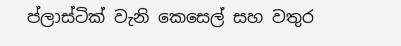ප්ලාස්ටික් වැනි කෙසෙල් සහ වතුර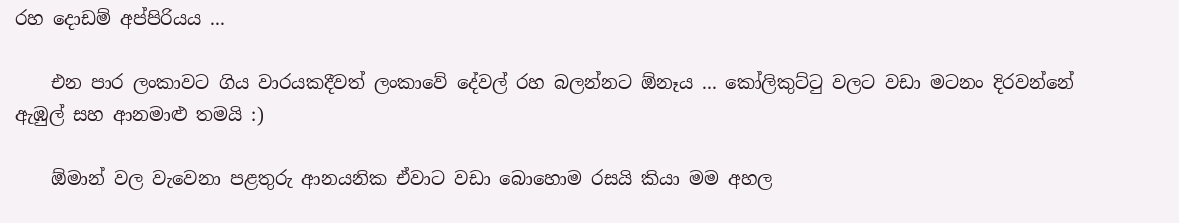රහ දොඩම් අප්පිරියය ...

    එන පාර ලංකාවට ගිය වාරයකදීවත් ලංකාවේ දේවල් රහ බලන්නට ඕනෑය ... කෝලිකුට්ටු වලට වඩා මටනං දිරවන්නේ ඇඹුල් සහ ආනමාළු තමයි :)

    ඕමාන් වල වැවෙනා පළතුරු ආනයනික ඒවාට වඩා බොහොම රසයි කියා මම අහල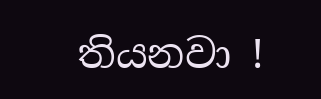තියනවා !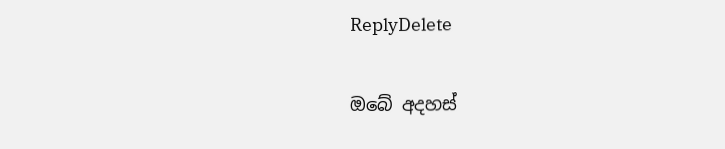ReplyDelete

ඔබේ අදහස්